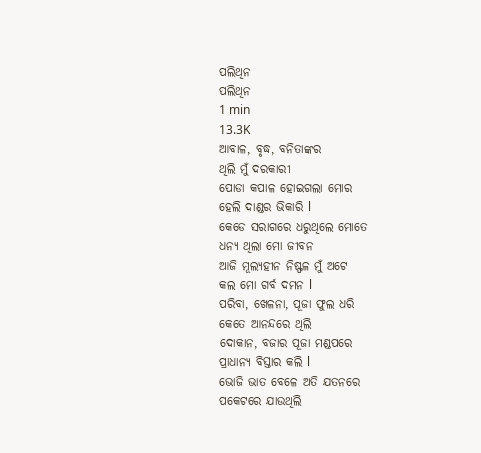ପଲିଥିନ
ପଲିଥିନ
1 min
13.3K
ଆବାଳ, ବୃଦ୍ଧ, ବନିତାଙ୍କର
ଥିଲି ମୁଁ ଦରକାରୀ
ପୋଡା କପାଳ ହୋଇଗଲା ମୋର
ହେଲି ଦାଣ୍ଡର ଭିକାରି l
କେଡେ ସରାଗରେ ଧରୁଥିଲେ ମୋତେ
ଧନ୍ୟ ଥିଲା ମୋ ଜୀବନ
ଆଜି ମୂଲ୍ୟହୀନ ନିଷ୍ଫଳ ମୁଁ ଅଟେ
କଲ ମୋ ଗର୍ବ ଦମନ l
ପରିବା, ଖେଳନା, ପୂଜା ଫୁଲ ଧରି
କେତେ ଆନନ୍ଦରେ ଥିଲି
ଦୋକାନ, ବଜାର ପୂଜା ମଣ୍ଡପରେ
ପ୍ରାଧାନ୍ୟ ବିସ୍ତାର କଲି l
ଭୋଜି ଭାତ ବେଳେ ଅତି ଯତନରେ
ପକେଟରେ ଯାଉଥିଲି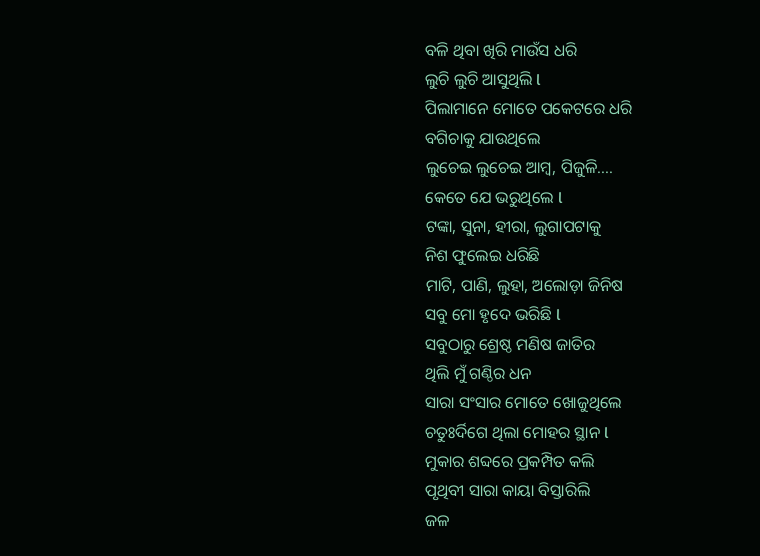ବଳି ଥିବା ଖିରି ମାଉଁସ ଧରି
ଲୁଚି ଲୁଚି ଆସୁଥିଲି l
ପିଲାମାନେ ମୋତେ ପକେଟରେ ଧରି
ବଗିଚାକୁ ଯାଉଥିଲେ
ଲୁଚେଇ ଲୁଚେଇ ଆମ୍ବ, ପିଜୁଳି....
କେତେ ଯେ ଭରୁଥିଲେ l
ଟଙ୍କା, ସୁନା, ହୀରା, ଲୁଗାପଟାକୁ
ନିଶ ଫୁଲେଇ ଧରିଛି
ମାଟି, ପାଣି, ଲୁହା, ଅଲୋଡ଼ା ଜିନିଷ
ସବୁ ମୋ ହୃଦେ ଭରିଛି l
ସବୁଠାରୁ ଶ୍ରେଷ୍ଠ ମଣିଷ ଜାତିର
ଥିଲି ମୁଁ ଗଣ୍ଠିର ଧନ
ସାରା ସଂସାର ମୋତେ ଖୋଜୁଥିଲେ
ଚତୁଃର୍ଦିଗେ ଥିଲା ମୋହର ସ୍ଥାନ l
ମୁକାର ଶବ୍ଦରେ ପ୍ରକମ୍ପିତ କଲି
ପୃଥିବୀ ସାରା କାୟା ବିସ୍ତାରିଲି
ଜଳ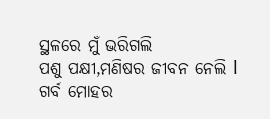ସ୍ଥଳରେ ମୁଁ ଭରିଗଲି
ପଶୁ ପକ୍ଷୀ,ମଣିଷର ଜୀବନ ନେଲି l
ଗର୍ବ ମୋହର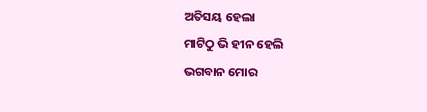ଅତିସୟ ହେଲା
ମାଟିଠୁ ଭି ହୀନ ହେଲି
ଭଗବାନ ମୋର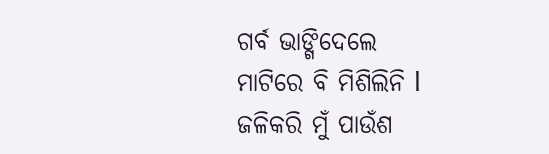ଗର୍ବ ଭାଙ୍ଗିଦେଲେ
ମାଟିରେ ବି ମିଶିଲିନି l
ଜଳିକରି ମୁଁ ପାଉଁଶ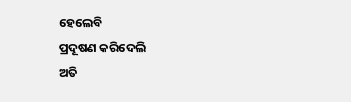ହେଲେବି
ପ୍ରଦୂଷଣ କରିଦେଲି
ଅତି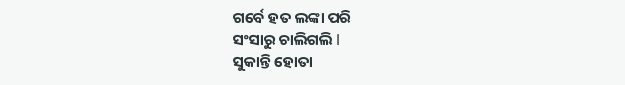ଗର୍ବେ ହତ ଲଙ୍କା ପରି
ସଂସାରୁ ଚାଲିଗଲି l
ସୁକାନ୍ତି ହୋତା